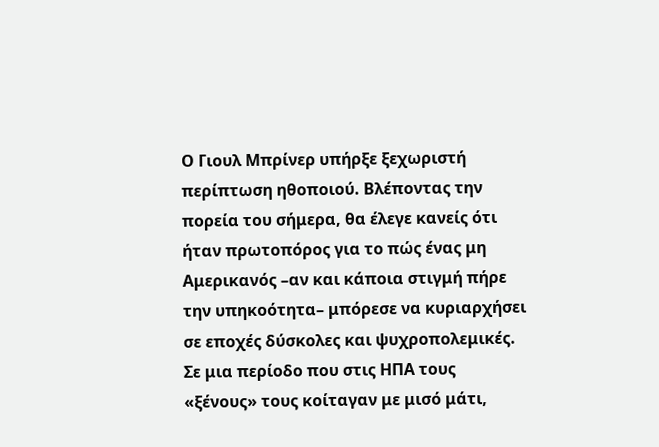Ο Γιουλ Μπρίνερ υπήρξε ξεχωριστή περίπτωση ηθοποιού. Βλέποντας την πορεία του σήμερα, θα έλεγε κανείς ότι ήταν πρωτοπόρος για το πώς ένας μη Αμερικανός –αν και κάποια στιγμή πήρε την υπηκοότητα– μπόρεσε να κυριαρχήσει σε εποχές δύσκολες και ψυχροπολεμικές.
Σε μια περίοδο που στις ΗΠΑ τους «ξένους» τους κοίταγαν με μισό μάτι,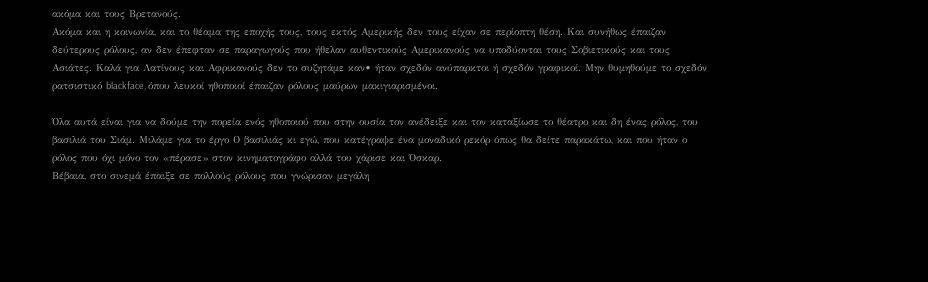ακόμα και τους Βρετανούς.
Ακόμα και η κοινωνία, και το θέαμα της εποχής τους, τους εκτός Αμερικής δεν τους είχαν σε περίοπτη θέση. Και συνήθως έπαιζαν δεύτερους ρόλους, αν δεν έπεφταν σε παραγωγούς που ήθελαν αυθεντικούς Αμερικανούς να υποδύονται τους Σοβιετικούς και τους Ασιάτες. Καλά για Λατίνους και Αφρικανούς δεν το συζητάμε καν• ήταν σχεδόν ανύπαρκτοι ή σχεδόν γραφικοί. Μην θυμηθούμε το σχεδόν ρατσιστικό blackface, όπου λευκοί ηθοποιοί έπαιζαν ρόλους μαύρων μακιγιαρισμένοι.

Όλα αυτά είναι για να δούμε την πορεία ενός ηθοποιού που στην ουσία τον ανέδειξε και τον καταξίωσε το θέατρο και δη ένας ρόλος, του βασιλιά του Σιάμ. Μιλάμε για το έργο Ο βασιλιάς κι εγώ, που κατέγραψε ένα μοναδικό ρεκόρ όπως θα δείτε παρακάτω, και που ήταν ο ρόλος που όχι μόνο τον «πέρασε» στον κινηματογράφο αλλά του χάρισε και Όσκαρ.
Βέβαια, στο σινεμά έπαιξε σε πολλούς ρόλους που γνώρισαν μεγάλη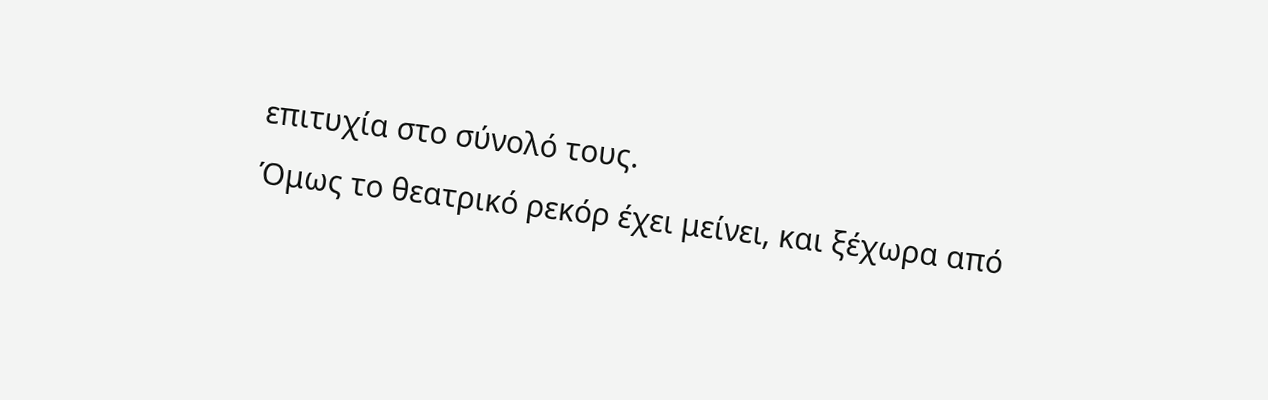επιτυχία στο σύνολό τους.
Όμως το θεατρικό ρεκόρ έχει μείνει, και ξέχωρα από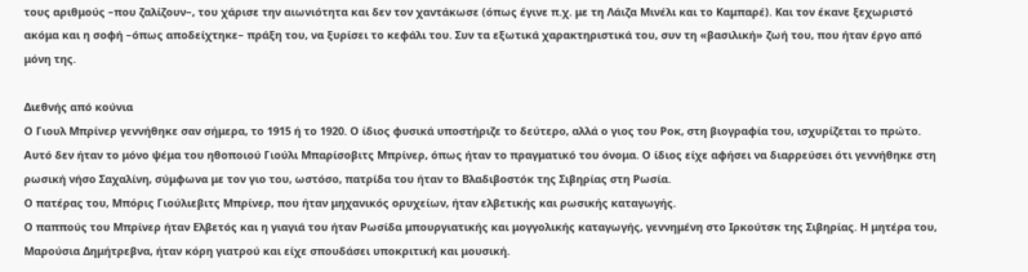τους αριθμούς –που ζαλίζουν–, του χάρισε την αιωνιότητα και δεν τον χαντάκωσε (όπως έγινε π.χ. με τη Λάιζα Μινέλι και το Καμπαρέ). Και τον έκανε ξεχωριστό ακόμα και η σοφή –όπως αποδείχτηκε– πράξη του, να ξυρίσει το κεφάλι του. Συν τα εξωτικά χαρακτηριστικά του, συν τη «βασιλική» ζωή του, που ήταν έργο από μόνη της.

Διεθνής από κούνια
Ο Γιουλ Μπρίνερ γεννήθηκε σαν σήμερα, το 1915 ή το 1920. Ο ίδιος φυσικά υποστήριζε το δεύτερο, αλλά ο γιος του Ροκ, στη βιογραφία του, ισχυρίζεται το πρώτο. Αυτό δεν ήταν το μόνο ψέμα του ηθοποιού Γιούλι Μπαρίσοβιτς Μπρίνερ, όπως ήταν το πραγματικό του όνομα. Ο ίδιος είχε αφήσει να διαρρεύσει ότι γεννήθηκε στη ρωσική νήσο Σαχαλίνη, σύμφωνα με τον γιο του, ωστόσο, πατρίδα του ήταν το Βλαδιβοστόκ της Σιβηρίας στη Ρωσία.
Ο πατέρας του, Μπόρις Γιούλιεβιτς Μπρίνερ, που ήταν μηχανικός ορυχείων, ήταν ελβετικής και ρωσικής καταγωγής.
Ο παππούς του Μπρίνερ ήταν Ελβετός και η γιαγιά του ήταν Ρωσίδα μπουργιατικής και μογγολικής καταγωγής, γεννημένη στο Ιρκούτσκ της Σιβηρίας. Η μητέρα του, Μαρούσια Δημήτρεβνα, ήταν κόρη γιατρού και είχε σπουδάσει υποκριτική και μουσική.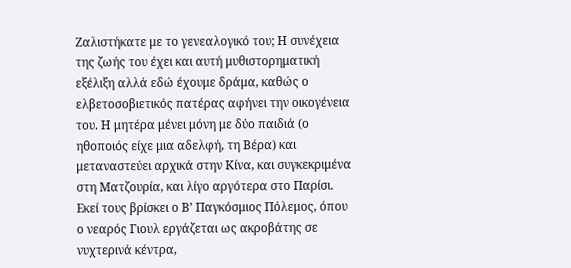Ζαλιστήκατε με το γενεαλογικό του; Η συνέχεια της ζωής του έχει και αυτή μυθιστορηματική εξέλιξη αλλά εδώ έχουμε δράμα, καθώς ο ελβετοσοβιετικός πατέρας αφήνει την οικογένεια του. Η μητέρα μένει μόνη με δύο παιδιά (ο ηθοποιός είχε μια αδελφή, τη Βέρα) και μεταναστεύει αρχικά στην Κίνα, και συγκεκριμένα στη Ματζουρία, και λίγο αργότερα στο Παρίσι. Εκεί τους βρίσκει ο Β’ Παγκόσμιος Πόλεμος, όπου ο νεαρός Γιουλ εργάζεται ως ακροβάτης σε νυχτερινά κέντρα,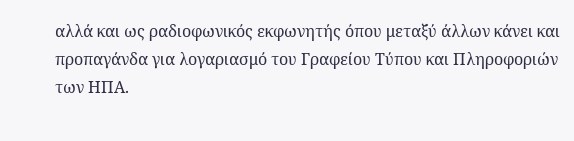αλλά και ως ραδιοφωνικός εκφωνητής όπου μεταξύ άλλων κάνει και προπαγάνδα για λογαριασμό του Γραφείου Τύπου και Πληροφοριών των ΗΠΑ.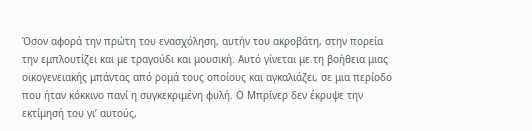Όσον αφορά την πρώτη του ενασχόληση, αυτήν του ακροβάτη, στην πορεία την εμπλουτίζει και με τραγούδι και μουσική. Αυτό γίνεται με τη βοήθεια μιας οικογενειακής μπάντας από ρομά τους οποίους και αγκαλιάζει, σε μια περίοδο που ήταν κόκκινο πανί η συγκεκριμένη φυλή. Ο Μπρίνερ δεν έκρυψε την εκτίμησή του γι’ αυτούς,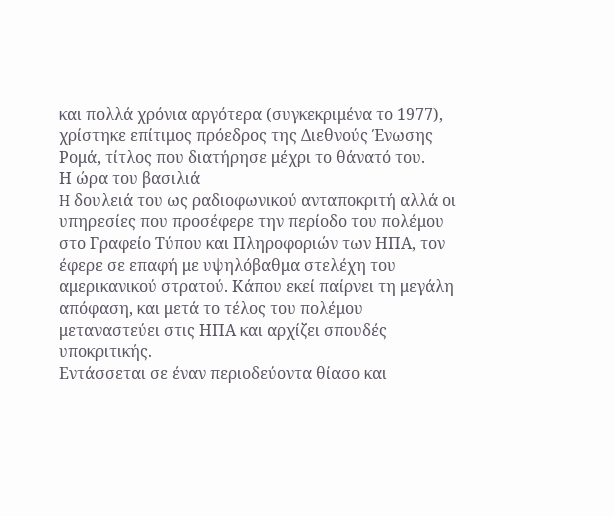και πολλά χρόνια αργότερα (συγκεκριμένα το 1977), χρίστηκε επίτιμος πρόεδρος της Διεθνούς Ένωσης Ρομά, τίτλος που διατήρησε μέχρι το θάνατό του.
Η ώρα του βασιλιά
H δουλειά του ως ραδιοφωνικού ανταποκριτή αλλά οι υπηρεσίες που προσέφερε την περίοδο του πολέμου στο Γραφείο Τύπου και Πληροφοριών των ΗΠΑ, τον έφερε σε επαφή με υψηλόβαθμα στελέχη του αμερικανικού στρατού. Κάπου εκεί παίρνει τη μεγάλη απόφαση, και μετά το τέλος του πολέμου μεταναστεύει στις ΗΠΑ και αρχίζει σπουδές υποκριτικής.
Εντάσσεται σε έναν περιοδεύοντα θίασο και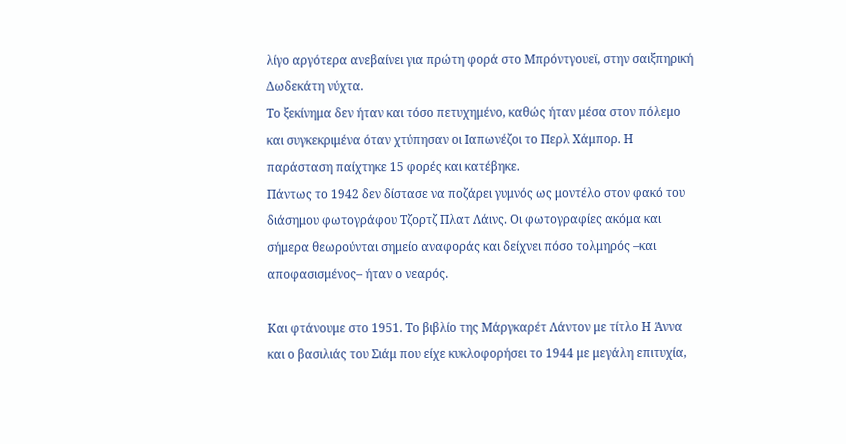λίγο αργότερα ανεβαίνει για πρώτη φορά στο Μπρόντγουεϊ, στην σαιξπηρική Δωδεκάτη νύχτα.
Το ξεκίνημα δεν ήταν και τόσο πετυχημένο, καθώς ήταν μέσα στον πόλεμο και συγκεκριμένα όταν χτύπησαν οι Ιαπωνέζοι το Περλ Χάμπορ. Η παράσταση παίχτηκε 15 φορές και κατέβηκε.
Πάντως το 1942 δεν δίστασε να ποζάρει γυμνός ως μοντέλο στον φακό του διάσημου φωτογράφου Τζορτζ Πλατ Λάινς. Οι φωτογραφίες ακόμα και σήμερα θεωρούνται σημείο αναφοράς και δείχνει πόσο τολμηρός –και αποφασισμένος– ήταν ο νεαρός.

Και φτάνουμε στο 1951. Το βιβλίο της Μάργκαρέτ Λάντον με τίτλο Η Άννα και ο βασιλιάς του Σιάμ που είχε κυκλοφορήσει το 1944 με μεγάλη επιτυχία,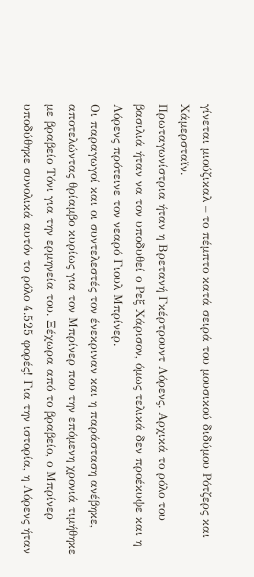γίνεται μιούζικαλ – το πέμπτο κατά σειρά του μουσικού διδύμου Ρότζερς και Χάμερσταϊν.
Πρωταγωνίστρια ήταν η Βρετανή Γκέρτρουντ Λόρενς. Αρχικά το ρόλο του βασιλιά ήταν να τον υποδυθεί ο Ρεξ Χάρισον, όμως τελικά δεν προέκυψε και η Λόρενς πρότεινε τον νεαρό Γιουλ Μπρίνερ.
Οι παραγωγοί και οι συντελεστές τον ένεκριναν και η παράσταση ανέβηκε, αποτελώντας θρίαμβο κυρίως για τον Μπρίνερ που την επόμενη χρονιά τιμήθηκε με βραβείο Τόνι για την ερμηνεία του. Ξέχωρα από το βραβείο, ο Μπρίνερ υποδύθηκε συνολικά αυτόν το ρόλο 4.525 φορές! Για την ιστορία, η Λόρενς ήταν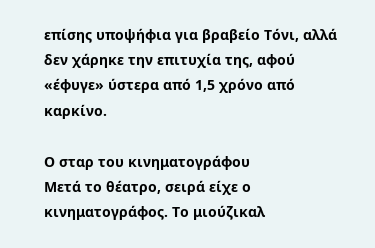επίσης υποψήφια για βραβείο Τόνι, αλλά δεν χάρηκε την επιτυχία της, αφού «έφυγε» ύστερα από 1,5 χρόνο από καρκίνο.

Ο σταρ του κινηματογράφου
Μετά το θέατρο, σειρά είχε ο κινηματογράφος. Το μιούζικαλ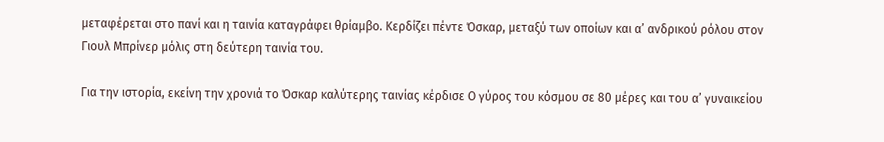μεταφέρεται στο πανί και η ταινία καταγράφει θρίαμβο. Κερδίζει πέντε Όσκαρ, μεταξύ των οποίων και α’ ανδρικού ρόλου στον Γιουλ Μπρίνερ μόλις στη δεύτερη ταινία του.

Για την ιστορία, εκείνη την χρονιά το Όσκαρ καλύτερης ταινίας κέρδισε Ο γύρος του κόσμου σε 80 μέρες και του α’ γυναικείου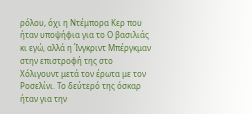ρόλου, όχι η Ντέμπορα Κερ που ήταν υποψήφια για το Ο βασιλιάς κι εγώ, αλλά η Ίνγκριντ Μπέργκμαν στην επιστροφή της στο Χόλιγουντ μετά τον έρωτα με τον Ροσελίνι. Το δεύτερό της όσκαρ ήταν για την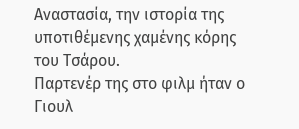Αναστασία, την ιστορία της υποτιθέμενης χαμένης κόρης του Τσάρου.
Παρτενέρ της στο φιλμ ήταν ο Γιουλ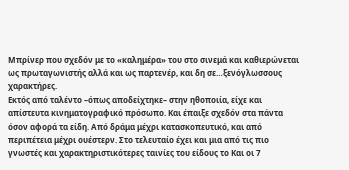Μπρίνερ που σχεδόν με το «καλημέρα» του στο σινεμά και καθιερώνεται ως πρωταγωνιστής αλλά και ως παρτενέρ, και δη σε…ξενόγλωσσους χαρακτήρες.
Εκτός από ταλέντο –όπως αποδείχτηκε– στην ηθοποιία, είχε και απίστευτα κινηματογραφικό πρόσωπο. Και έπαιξε σχεδόν στα πάντα όσον αφορά τα είδη. Από δράμα μέχρι κατασκοπευτικό, και από περιπέτεια μέχρι ουέστερν. Στο τελευταίο έχει και μια από τις πιο γνωστές και χαρακτηριστικότερες ταινίες του είδους το Και οι 7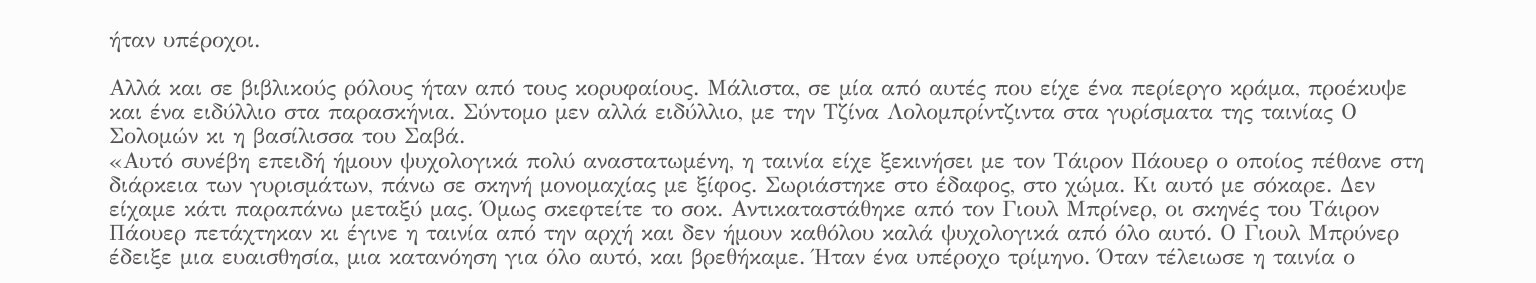ήταν υπέροχοι.

Αλλά και σε βιβλικούς ρόλους ήταν από τους κορυφαίους. Μάλιστα, σε μία από αυτές που είχε ένα περίεργο κράμα, προέκυψε και ένα ειδύλλιο στα παρασκήνια. Σύντομο μεν αλλά ειδύλλιο, με την Τζίνα Λολομπρίντζιντα στα γυρίσματα της ταινίας Ο Σολομών κι η βασίλισσα του Σαβά.
«Αυτό συνέβη επειδή ήμουν ψυχολογικά πολύ αναστατωμένη, η ταινία είχε ξεκινήσει με τον Τάιρον Πάουερ ο οποίος πέθανε στη διάρκεια των γυρισμάτων, πάνω σε σκηνή μονομαχίας με ξίφος. Σωριάστηκε στο έδαφος, στο χώμα. Κι αυτό με σόκαρε. Δεν είχαμε κάτι παραπάνω μεταξύ μας. Όμως σκεφτείτε το σοκ. Αντικαταστάθηκε από τον Γιουλ Μπρίνερ, οι σκηνές του Τάιρον Πάουερ πετάχτηκαν κι έγινε η ταινία από την αρχή και δεν ήμουν καθόλου καλά ψυχολογικά από όλο αυτό. Ο Γιουλ Μπρύνερ έδειξε μια ευαισθησία, μια κατανόηση για όλο αυτό, και βρεθήκαμε. Ήταν ένα υπέροχο τρίμηνο. Όταν τέλειωσε η ταινία ο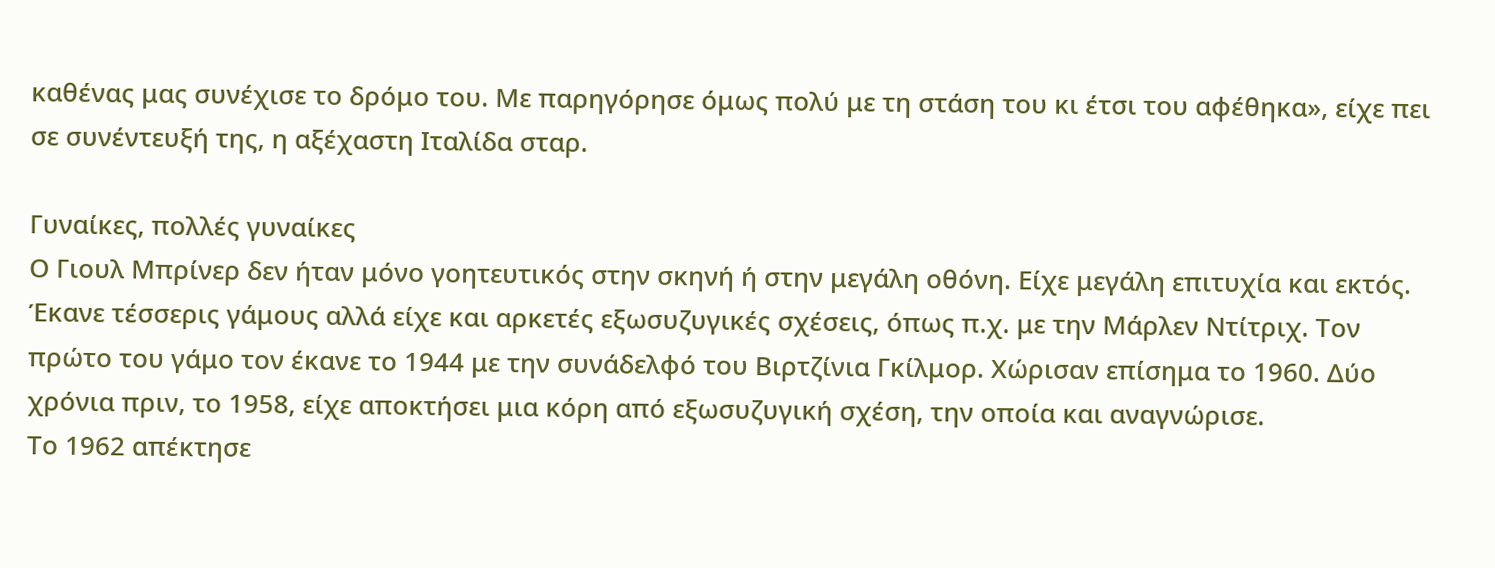καθένας μας συνέχισε το δρόμο του. Με παρηγόρησε όμως πολύ με τη στάση του κι έτσι του αφέθηκα», είχε πει σε συνέντευξή της, η αξέχαστη Ιταλίδα σταρ.

Γυναίκες, πολλές γυναίκες
Ο Γιουλ Μπρίνερ δεν ήταν μόνο γοητευτικός στην σκηνή ή στην μεγάλη οθόνη. Είχε μεγάλη επιτυχία και εκτός. Έκανε τέσσερις γάμους αλλά είχε και αρκετές εξωσυζυγικές σχέσεις, όπως π.χ. με την Μάρλεν Ντίτριχ. Τον πρώτο του γάμο τον έκανε το 1944 με την συνάδελφό του Βιρτζίνια Γκίλμορ. Χώρισαν επίσημα το 1960. Δύο χρόνια πριν, το 1958, είχε αποκτήσει μια κόρη από εξωσυζυγική σχέση, την οποία και αναγνώρισε.
Το 1962 απέκτησε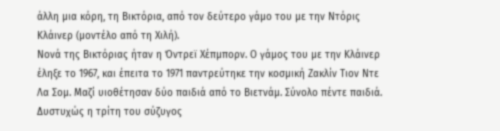άλλη μια κόρη, τη Βικτόρια, από τον δεύτερο γάμο του με την Ντόρις Κλάινερ (μοντέλο από τη Χιλή).
Νονά της Βικτόριας ήταν η Όντρεϊ Χέπμπορν. Ο γάμος του με την Κλάινερ έληξε το 1967, και έπειτα το 1971 παντρεύτηκε την κοσμική Ζακλίν Τιον Ντε Λα Σομ. Μαζί υιοθέτησαν δύο παιδιά από το Βιετνάμ. Σύνολο πέντε παιδιά. Δυστυχώς η τρίτη του σύζυγος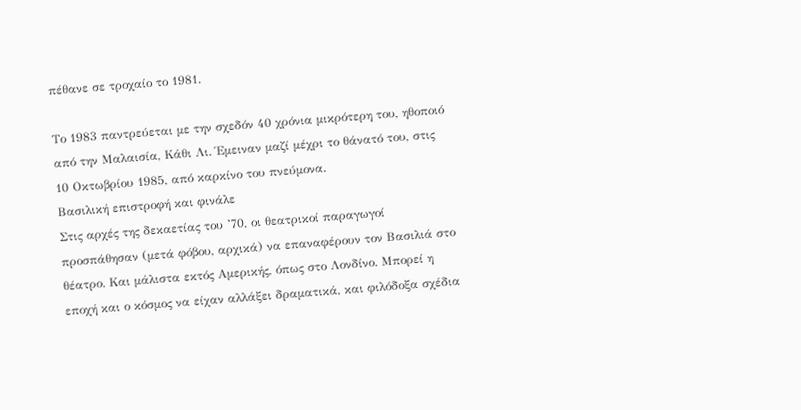πέθανε σε τροχαίο το 1981.

Το 1983 παντρεύεται με την σχεδόν 40 χρόνια μικρότερη του, ηθοποιό από την Μαλαισία, Κάθι Λι. Έμειναν μαζί μέχρι το θάνατό του, στις 10 Οκτωβρίου 1985, από καρκίνο του πνεύμονα.
Βασιλική επιστροφή και φινάλε
Στις αρχές της δεκαετίας του ’70, οι θεατρικοί παραγωγοί προσπάθησαν (μετά φόβου, αρχικά) να επαναφέρουν τον Βασιλιά στο θέατρο. Και μάλιστα εκτός Αμερικής, όπως στο Λονδίνο. Μπορεί η εποχή και ο κόσμος να είχαν αλλάξει δραματικά, και φιλόδοξα σχέδια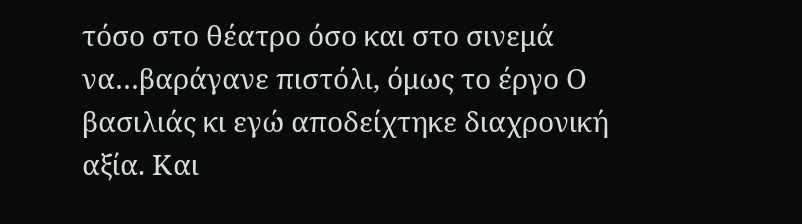τόσο στο θέατρο όσο και στο σινεμά να…βαράγανε πιστόλι, όμως το έργο Ο βασιλιάς κι εγώ αποδείχτηκε διαχρονική αξία. Και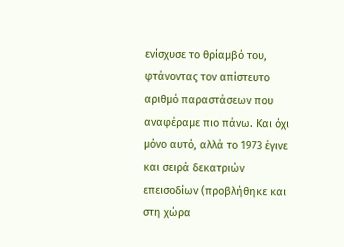ενίσχυσε το θρίαμβό του, φτάνοντας τον απίστευτο αριθμό παραστάσεων που αναφέραμε πιο πάνω. Και όχι μόνο αυτό, αλλά το 1973 έγινε και σειρά δεκατριών επεισοδίων (προβλήθηκε και στη χώρα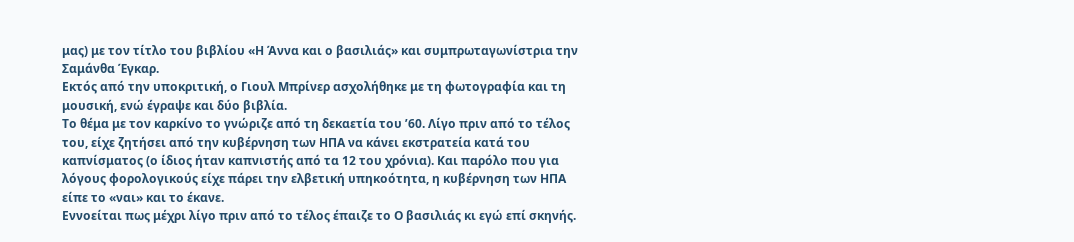μας) με τον τίτλο του βιβλίου «Η Άννα και ο βασιλιάς» και συμπρωταγωνίστρια την Σαμάνθα Έγκαρ.
Εκτός από την υποκριτική, ο Γιουλ Μπρίνερ ασχολήθηκε με τη φωτογραφία και τη μουσική, ενώ έγραψε και δύο βιβλία.
Το θέμα με τον καρκίνο το γνώριζε από τη δεκαετία του ’60. Λίγο πριν από το τέλος του, είχε ζητήσει από την κυβέρνηση των ΗΠΑ να κάνει εκστρατεία κατά του καπνίσματος (ο ίδιος ήταν καπνιστής από τα 12 του χρόνια). Και παρόλο που για λόγους φορολογικούς είχε πάρει την ελβετική υπηκοότητα, η κυβέρνηση των ΗΠΑ είπε το «ναι» και το έκανε.
Εννοείται πως μέχρι λίγο πριν από το τέλος έπαιζε το Ο βασιλιάς κι εγώ επί σκηνής.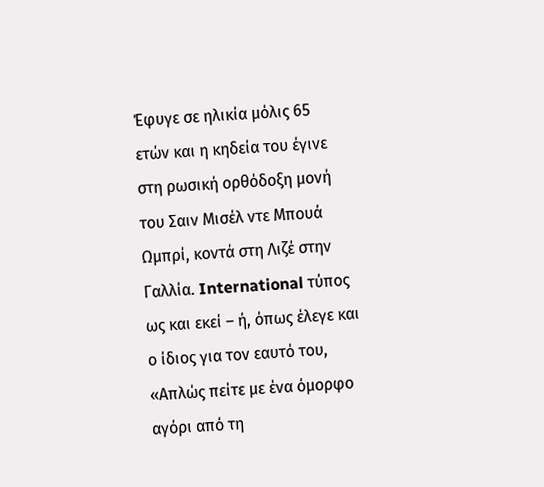Έφυγε σε ηλικία μόλις 65 ετών και η κηδεία του έγινε στη ρωσική ορθόδοξη μονή του Σαιν Μισέλ ντε Μπουά Ωμπρί, κοντά στη Λιζέ στην Γαλλία. International τύπος ως και εκεί – ή, όπως έλεγε και ο ίδιος για τον εαυτό του, «Απλώς πείτε με ένα όμορφο αγόρι από τη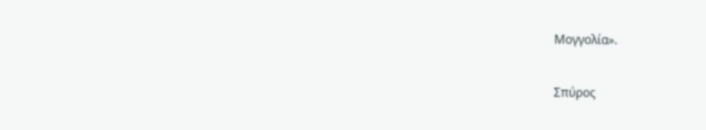Μογγολία».

Σπύρος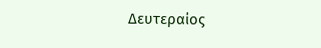Δευτεραίος